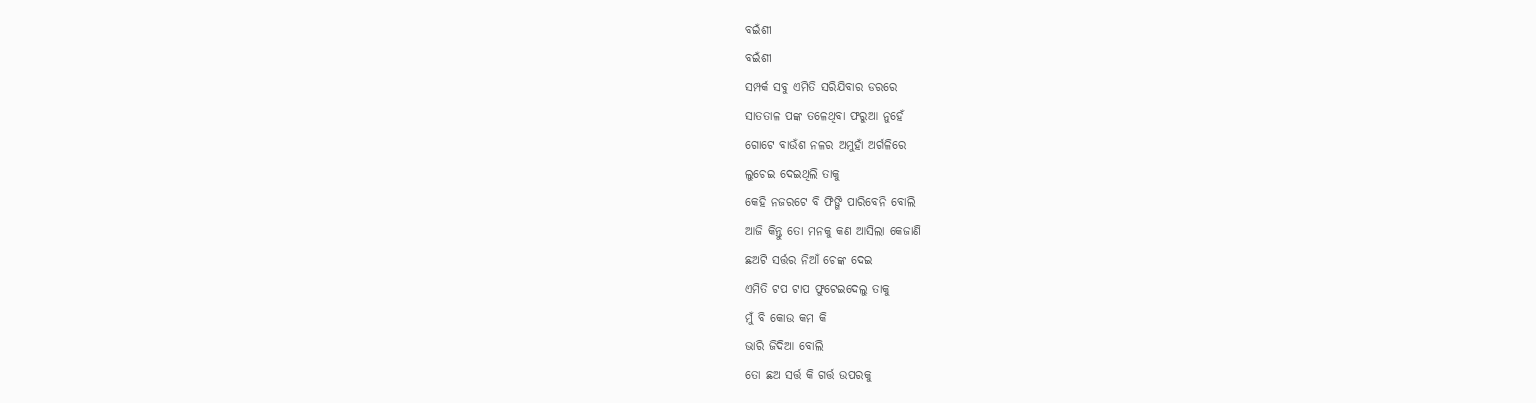ବଇଁଶୀ
ବଇଁଶୀ
ସମ୍ପର୍କ ସବୁ ଏମିତି ସରିଯିବାର ଡରରେ
ସାତତାଳ ପଙ୍କ ତଳେଥିବା ଫରୁଆ ନୁହେଁ
ଗୋଟେ ବାଉଁଶ ନଳର ଅମୁହାଁ ଅର୍ଗଳିରେ
ଲୁଚେଇ ଦେଇଥିଲି ତାକୁ
କେହି ନଜରଟେ ବି ଫିଙ୍ଗି ପାରିବେନି ବୋଲି
ଆଜି କିନ୍ତୁ ତୋ ମନକୁ କଣ ଆସିଲା କେଜାଣି
ଛଅଟି ସର୍ତ୍ତର ନିଆଁ ଚେଙ୍କ ଦେଇ
ଏମିତି ଟପ ଟାପ ଫୁଟେଇଦେଲୁ ତାକୁ
ମୁଁ ବି କୋଉ କମ କି
ଭାରି ଜିଦିଆ ବୋଲି
ତୋ ଛଅ ସର୍ତ୍ତ କି ଗର୍ତ୍ତ ଉପରକୁ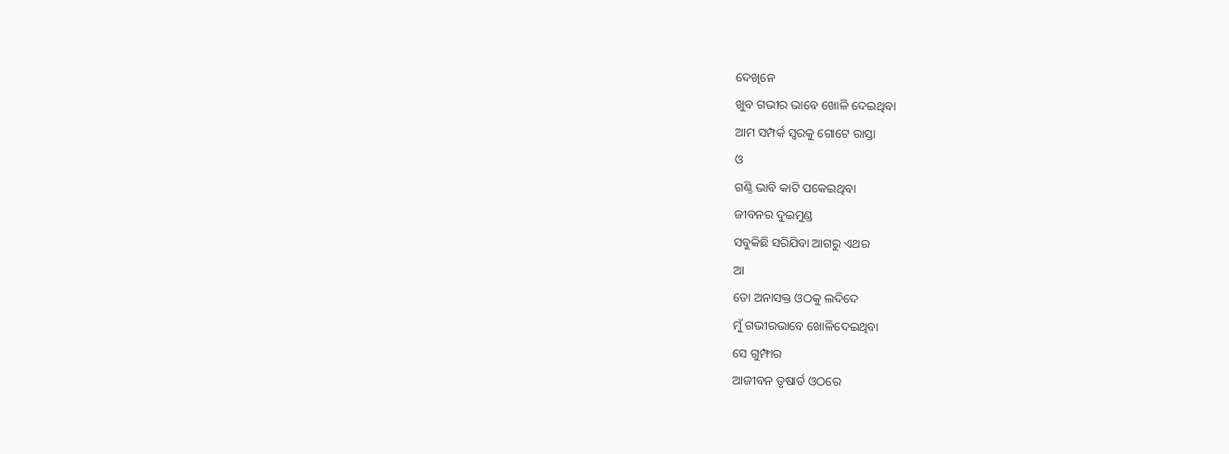ଦେଖିନେ
ଖୁବ ଗଭୀର ଭାବେ ଖୋଳି ଦେଇଥିବା
ଆମ ସମ୍ପର୍କ ସ୍ୱରକୁ ଗୋଟେ ରାସ୍ତା
ଓ
ଗଣ୍ଠି ଭାବି କାଟି ପକେଇଥିବା
ଜୀବନର ଦୁଇମୁଣ୍ଡ
ସବୁକିଛି ସରିଯିବା ଆଗରୁ ଏଥର
ଆ
ତୋ ଅନାସକ୍ତ ଓଠକୁ ଲଦିଦେ
ମୁଁ ଗଭୀରଭାବେ ଖୋଳିଦେଇଥିବା
ସେ ଗୁମ୍ଫାର
ଆଜୀବନ ତୃଷାର୍ତ ଓଠରେ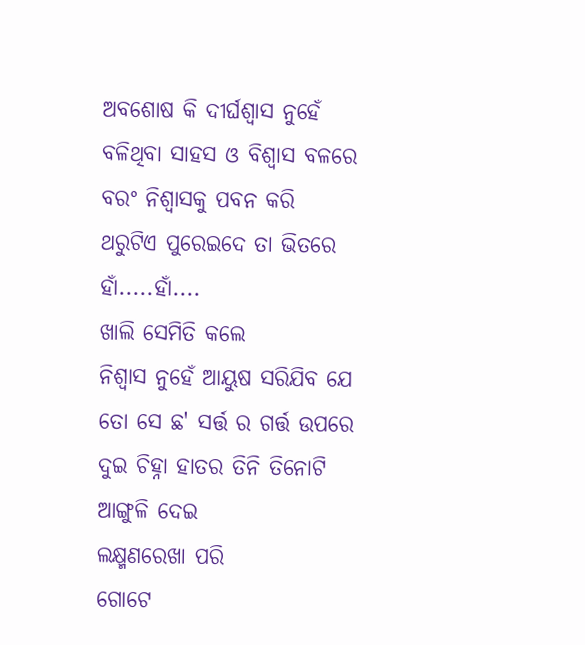ଅବଶୋଷ କି ଦୀର୍ଘଶ୍ଵାସ ନୁହେଁ
ବଳିଥିବା ସାହସ ଓ ବିଶ୍ୱାସ ବଳରେ
ବରଂ ନିଶ୍ୱାସକୁ ପବନ କରି
ଥରୁଟିଏ ପୁରେଇଦେ ତା ଭିତରେ
ହାଁ.....ହାଁ....
ଖାଲି ସେମିତି କଲେ
ନିଶ୍ୱାସ ନୁହେଁ ଆୟୁଷ ସରିଯିବ ଯେ
ତୋ ସେ ଛ' ସର୍ତ୍ତ ର ଗର୍ତ୍ତ ଉପରେ
ଦୁଇ ଚିହ୍ନା ହାତର ତିନି ତିନୋଟି ଆଙ୍ଗୁଳି ଦେଇ
ଲକ୍ଷ୍ମଣରେଖା ପରି
ଗୋଟେ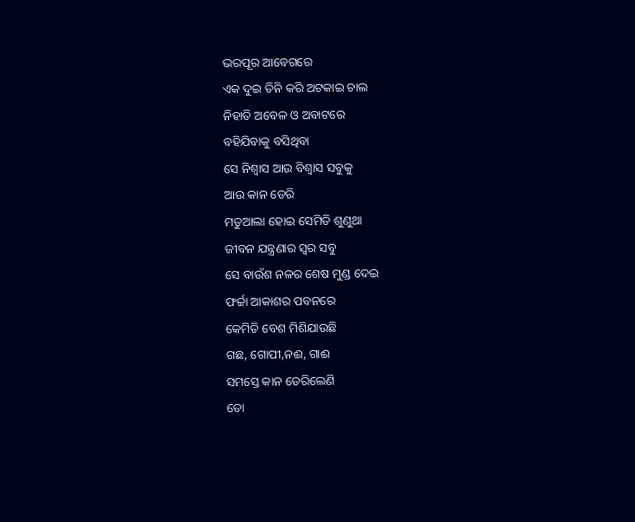ଭରପୂର ଆବେଗରେ
ଏକ ଦୁଇ ତିନି କରି ଅଟକାଇ ଚାଲ
ନିହାତି ଅବେଳ ଓ ଅବାଟରେ
ବହିଯିବାକୁ ବସିଥିବା
ସେ ନିଶ୍ୱାସ ଆଉ ବିଶ୍ୱାସ ସବୁକୁ
ଆଉ କାନ ଡେରି
ମତୁଆଲା ହୋଇ ସେମିତି ଶୁଣୁଥା
ଜୀବନ ଯନ୍ତ୍ରଣାର ସ୍ୱର ସବୁ
ସେ ବାଉଁଶ ନଳର ଶେଷ ମୁଣ୍ଡ ଦେଇ
ଫର୍ଚ୍ଚା ଆକାଶର ପବନରେ
କେମିତି ବେଶ ମିଶିଯାଉଛି
ଗଛ, ଗୋପୀ,ନଈ, ଗାଈ
ସମସ୍ତେ କାନ ଡେରିଲେଣି
ତୋ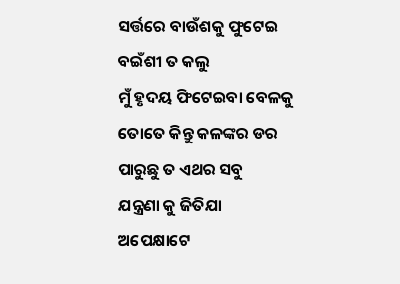ସର୍ତ୍ତରେ ବାଉଁଶକୁ ଫୁଟେଇ
ବଇଁଶୀ ତ କଲୁ
ମୁଁ ହୃଦୟ ଫିଟେଇବା ବେଳକୁ
ତୋତେ କିନ୍ତୁ କଳଙ୍କର ଡର
ପାରୁଛୁ ତ ଏଥର ସବୁ
ଯନ୍ତ୍ରଣା କୁ ଜିତିଯା
ଅପେକ୍ଷାଟେ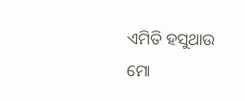ଏମିତି ହସୁଥାଉ
ମୋ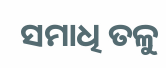ସମାଧି ତଳୁ